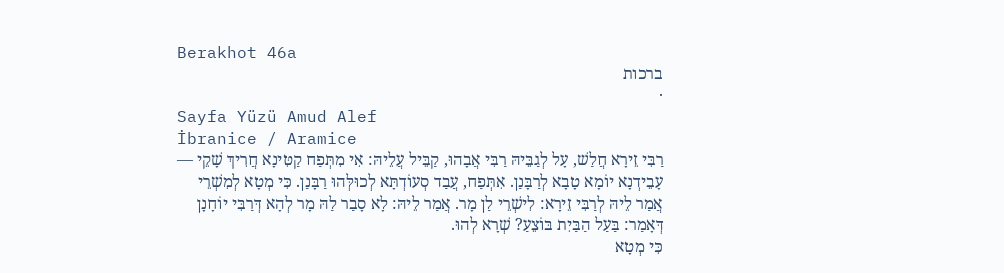Berakhot 46a
ברכות
·
Sayfa Yüzü Amud Alef
İbranice / Aramice
רַבִּי זֵירָא חֲלַשׁ, עָל לְגַבֵּיהּ רַבִּי אֲבָהוּ, קַבֵּיל עֲלֵיהּ: אִי מִתְּפַח קַטִּינָא חֲרִיךְ שָׁקֵי — עָבֵידְנָא יוֹמָא טָבָא לְרַבָּנַן. אִתְּפַח, עֲבַד סְעוֹדְתָּא לְכוּלְּהוּ רַבָּנַן. כִּי מְטָא לְמִשְׁרֵי אֲמַר לֵיהּ לְרַבִּי זֵירָא: לִישְׁרֵי לַן מָר. אֲמַר לֵיהּ: לָא סָבַר לַהּ מָר לְהָא דְּרַבִּי יוֹחָנָן דְּאָמַר: בַּעַל הַבַּיִת בּוֹצֵעַ? שְׁרָא לְהוּ.
כִּי מְטָא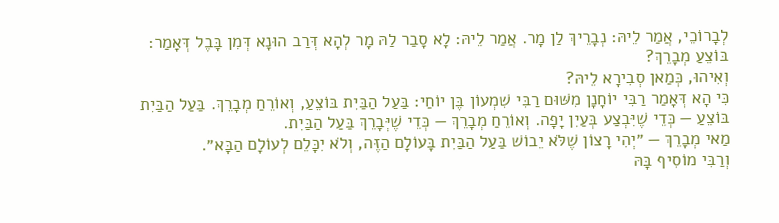לְבָרוֹכֵי, אֲמַר לֵיהּ: נְבָרֵיךְ לַן מָר. אֲמַר לֵיהּ: לָא סָבַר לַהּ מָר לְהָא דְּרַב הוּנָא דְּמִן בָּבֶל דְּאָמַר: בּוֹצֵעַ מְבָרֵךְ?
וְאִיהוּ, כְּמַאן סְבִירָא לֵיהּ?
כִּי הָא דְּאָמַר רַבִּי יוֹחָנָן מִשּׁוּם רַבִּי שִׁמְעוֹן בֶּן יוֹחַי: בַּעַל הַבַּיִת בּוֹצֵעַ, וְאוֹרֵחַ מְבָרֵךְ. בַּעַל הַבַּיִת בּוֹצֵעַ — כְּדֵי שֶׁיִּבְצַע בְּעַיִן יָפָה. וְאוֹרֵחַ מְבָרֵךְ — כְּדֵי שֶׁיְּבָרֵךְ בַּעַל הַבַּיִת.
מַאי מְבָרֵךְ — ״יְהִי רָצוֹן שֶׁלֹּא יֵבוֹשׁ בַּעַל הַבַּיִת בָּעוֹלָם הַזֶּה, וְלֹא יִכָּלֵם לְעוֹלָם הַבָּא״.
וְרַבִּי מוֹסִיף בָּהּ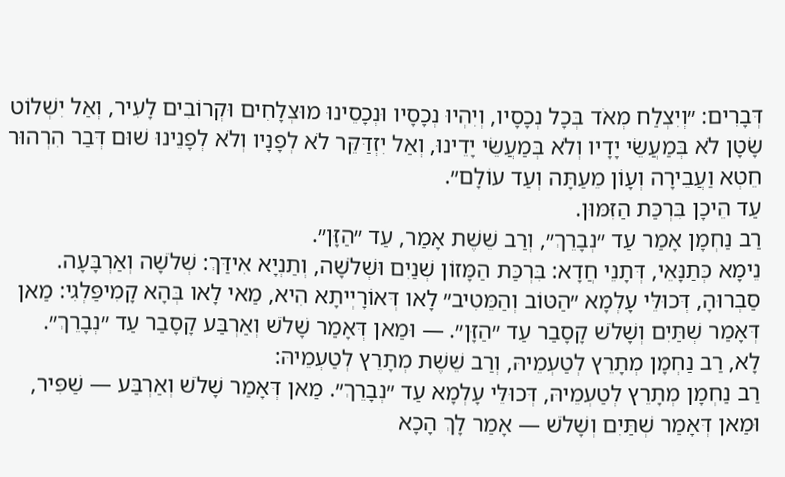דְּבָרִים: ״וְיִצְלַח מְאֹד בְּכָל נְכָסָיו, וְיִהְיוּ נְכָסָיו וּנְכָסֵינוּ מוּצְלָחִים וּקְרוֹבִים לָעִיר, וְאַל יִשְׁלוֹט שָׂטָן לֹא בְּמַעֲשֵׂי יָדָיו וְלֹא בְּמַעֲשֵׂי יָדֵינוּ, וְאַל יִזְדַּקֵּר לֹא לְפָנָיו וְלֹא לְפָנֵינוּ שׁוּם דְּבַר הִרְהוּר חֵטְא וַעֲבֵירָה וְעָוֹן מֵעַתָּה וְעַד עוֹלָם״.
עַד הֵיכָן בִּרְכַּת הַזִּמּוּן.
רַב נַחְמָן אָמַר עַד ״נְבָרֵךְ״, וְרַב שֵׁשֶׁת אָמַר, עַד ״הַזָּן״.
נֵימָא כְּתַנָּאֵי, דְּתָנֵי חֲדָא: בִּרְכַּת הַמָּזוֹן שְׁנַיִם וּשְׁלֹשָׁה, וְתַנְיָא אִידַּךְ: שְׁלֹשָׁה וְאַרְבָּעָה. סַבְרוּהָ, דְּכוּלֵּי עָלְמָא ״הַטּוֹב וְהַמֵּטִיב״ לָאו דְּאוֹרָיְיתָא הִיא, מַאי לָאו בְּהָא קָמִיפַּלְגִי: מַאן דְּאָמַר שְׁתַּיִם וְשָׁלֹשׁ קָסָבַר עַד ״הַזָּן״. — וּמַאן דְּאָמַר שָׁלֹשׁ וְאַרְבַּע קָסָבַר עַד ״נְבָרֵךְ״.
לָא, רַב נַחְמָן מְתָרֵץ לְטַעְמֵיהּ, וְרַב שֵׁשֶׁת מְתָרֵץ לְטַעְמֵיהּ:
רַב נַחְמָן מְתָרֵץ לְטַעְמֵיהּ, דְּכוּלֵּי עָלְמָא עַד ״נְבָרֵךְ״. מַאן דְּאָמַר שָׁלֹשׁ וְאַרְבַּע — שַׁפִּיר, וּמַאן דְּאָמַר שְׁתַּיִם וְשָׁלֹשׁ — אָמַר לָךְ הָכָא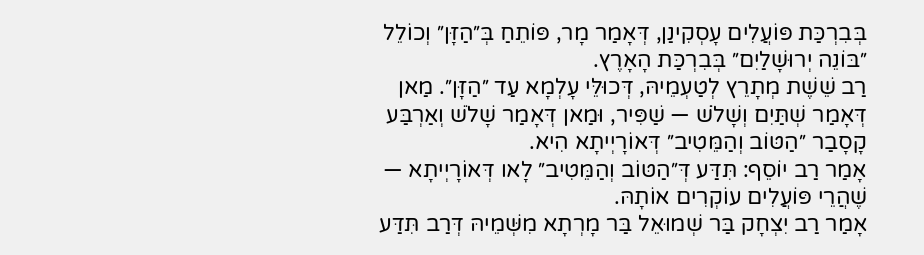בְּבִרְכַּת פּוֹעֲלִים עָסְקִינַן, דְּאָמַר מָר, פּוֹתֵחַ בְּ״הַזָּן״ וְכוֹלֵל ״בּוֹנֵה יְרוּשָׁלַיִם״ בְּבִרְכַּת הָאָרֶץ.
רַב שֵׁשֶׁת מְתָרֵץ לְטַעְמֵיהּ, דְּכוּלֵּי עָלְמָא עַד ״הַזָּן״. מַאן דְּאָמַר שְׁתַּיִם וְשָׁלֹשׁ — שַׁפִּיר, וּמַאן דְּאָמַר שָׁלֹשׁ וְאַרְבַּע קָסָבַר ״הַטּוֹב וְהַמֵּטִיב״ דְּאוֹרָיְיתָא הִיא.
אָמַר רַב יוֹסֵף: תִּדַּע דְּ״הַטּוֹב וְהַמֵּטִיב״ לָאו דְּאוֹרָיְיתָא — שֶׁהֲרֵי פּוֹעֲלִים עוֹקְרִים אוֹתָהּ.
אָמַר רַב יִצְחָק בַּר שְׁמוּאֵל בַּר מָרְתָא מִשְּׁמֵיהּ דְּרַב תִּדַּע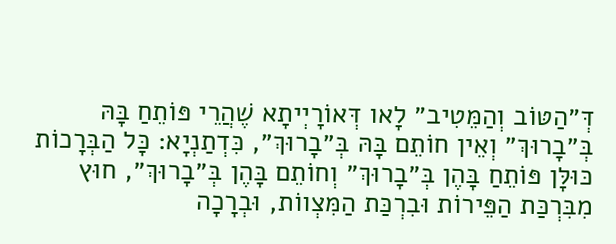דְּ״הַטּוֹב וְהַמֵּטִיב״ לָאו דְּאוֹרָיְיתָא שֶׁהֲרֵי פּוֹתֵחַ בָּהּ בְּ״בָרוּךְ״ וְאֵין חוֹתֵם בָּהּ בְּ״בָרוּךְ״, כִּדְתַנְיָא: כׇּל הַבְּרָכוֹת כּוּלָּן פּוֹתֵחַ בָּהֶן בְּ״בָרוּךְ״ וְחוֹתֵם בָּהֶן בְּ״בָרוּךְ״, חוּץ מִבִּרְכַּת הַפֵּירוֹת וּבִרְכַּת הַמִּצְווֹת, וּבְרָכָה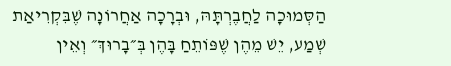הַסְּמוּכָה לַחֲבֶרְתָּהּ, וּבְרָכָה אַחֲרוֹנָה שֶׁבִּקְרִיאַת שְׁמַע, יֵשׁ מֵהֶן שֶׁפּוֹתֵחַ בָּהֶן בְּ״בָרוּךְ״ וְאֵין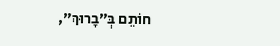חוֹתֵם בְּ״בָרוּךְ״,